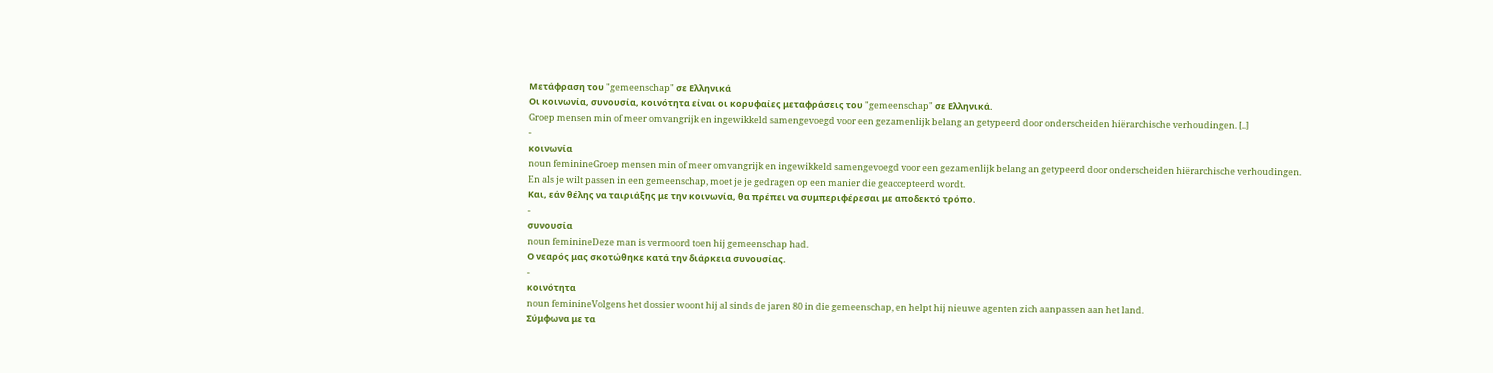Μετάφραση του "gemeenschap" σε Ελληνικά
Οι κοινωνία, συνουσία, κοινότητα είναι οι κορυφαίες μεταφράσεις του "gemeenschap" σε Ελληνικά.
Groep mensen min of meer omvangrijk en ingewikkeld samengevoegd voor een gezamenlijk belang an getypeerd door onderscheiden hiërarchische verhoudingen. [..]
-
κοινωνία
noun feminineGroep mensen min of meer omvangrijk en ingewikkeld samengevoegd voor een gezamenlijk belang an getypeerd door onderscheiden hiërarchische verhoudingen.
En als je wilt passen in een gemeenschap, moet je je gedragen op een manier die geaccepteerd wordt.
Και, εάν θέλης να ταιριάξης με την κοινωνία, θα πρέπει να συμπεριφέρεσαι με αποδεκτό τρόπο.
-
συνουσία
noun feminineDeze man is vermoord toen hij gemeenschap had.
Ο νεαρός μας σκοτώθηκε κατά την διάρκεια συνουσίας.
-
κοινότητα
noun feminineVolgens het dossier woont hij al sinds de jaren 80 in die gemeenschap, en helpt hij nieuwe agenten zich aanpassen aan het land.
Σύμφωνα με τα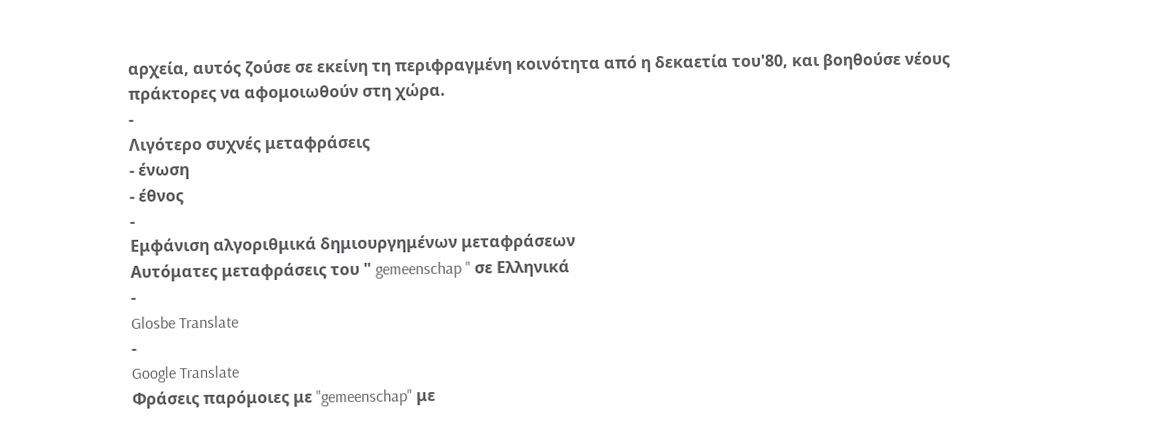αρχεία, αυτός ζούσε σε εκείνη τη περιφραγμένη κοινότητα από η δεκαετία του'80, και βοηθούσε νέους πράκτορες να αφομοιωθούν στη χώρα.
-
Λιγότερο συχνές μεταφράσεις
- ένωση
- έθνος
-
Εμφάνιση αλγοριθμικά δημιουργημένων μεταφράσεων
Αυτόματες μεταφράσεις του " gemeenschap " σε Ελληνικά
-
Glosbe Translate
-
Google Translate
Φράσεις παρόμοιες με "gemeenschap" με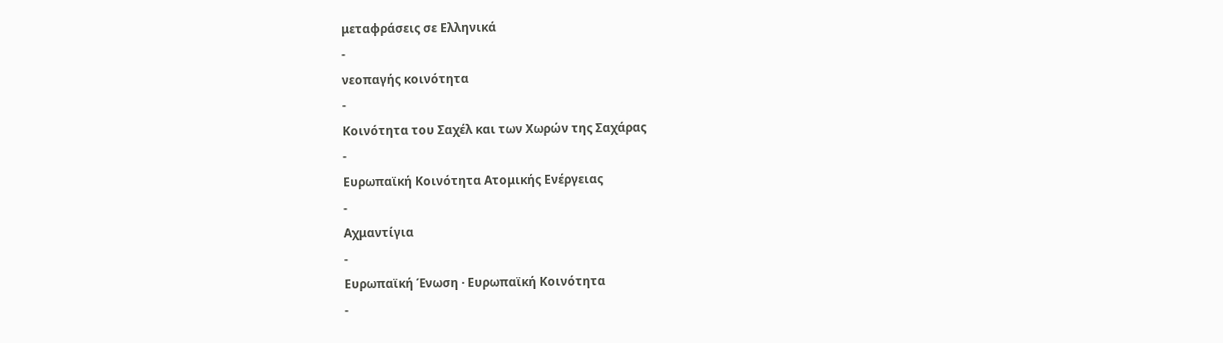μεταφράσεις σε Ελληνικά
-
νεοπαγής κοινότητα
-
Κοινότητα του Σαχέλ και των Χωρών της Σαχάρας
-
Ευρωπαϊκή Κοινότητα Ατομικής Ενέργειας
-
Αχμαντίγια
-
Ευρωπαϊκή Ένωση · Ευρωπαϊκή Κοινότητα
-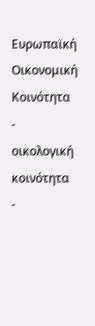Ευρωπαϊκή Οικονομική Κοινότητα
-
οικολογική κοινότητα
-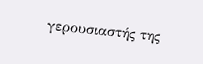γερουσιαστής της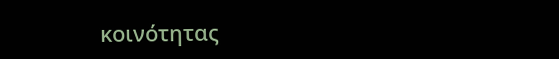κοινότητας